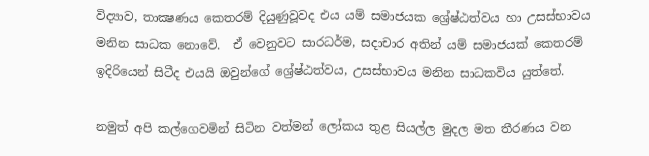විද්‍යාව, තාක්‍ෂණය කෙතරම් දියුණුවූවද එය යම් සමාජයක ශ්‍රේෂ්ඨත්වය හා උසස්භාවය මනින සාධක නොවේ.  ඒ වෙනුවට සාරධර්ම, සදාචාර අතින් යම් සමාජයක් කෙතරම් ඉදිරියෙන් සිටීද එයයි ඔවුන්ගේ ශ්‍රේෂ්ඨත්වය, උසස්භාවය මනින සාධකවිය යුත්තේ.

නමුත් අපි කල්ගෙවමින් සිටින වත්මන් ලෝකය තුළ සියල්ල මුදල මත තීරණය වන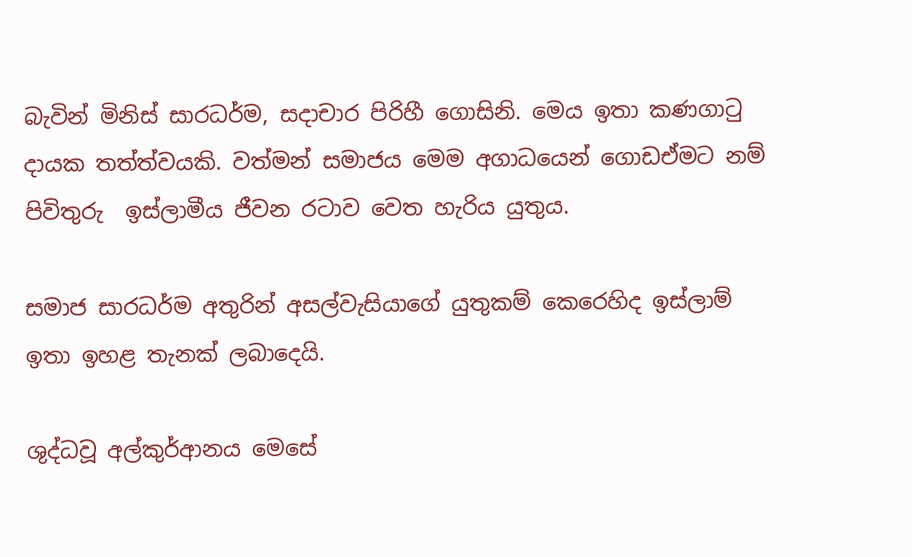බැවින් මිනිස් සාරධර්ම, සදාචාර පිරිහී ගොසිනි. මෙය ඉතා කණගාටු දායක තත්ත්වයකි. වත්මන් සමාජය මෙම අගාධයෙන් ගොඩඒමට නම් පිවිතුරු  ඉස්ලාමීය ජීවන රටාව වෙත හැරිය යුතුය.

සමාජ සාරධර්ම අතුරින් අසල්වැසියාගේ යුතුකම් කෙරෙහිද ඉස්ලාම් ඉතා ඉහළ තැනක් ලබාදෙයි.

ශුද්ධවූ අල්කුර්ආනය මෙසේ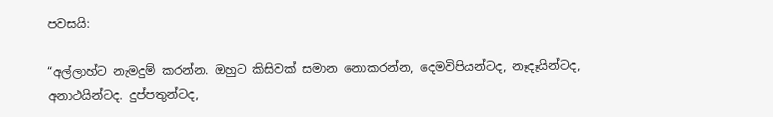පවසයි:

“අල්ලාහ්ට නැමදුම් කරන්න. ඔහුට කිසිවක් සමාන නොකරන්න, දෙමවිපියන්ටද, නෑදෑයින්ටද, අනාථයින්ටද. දුප්පතුන්ටද,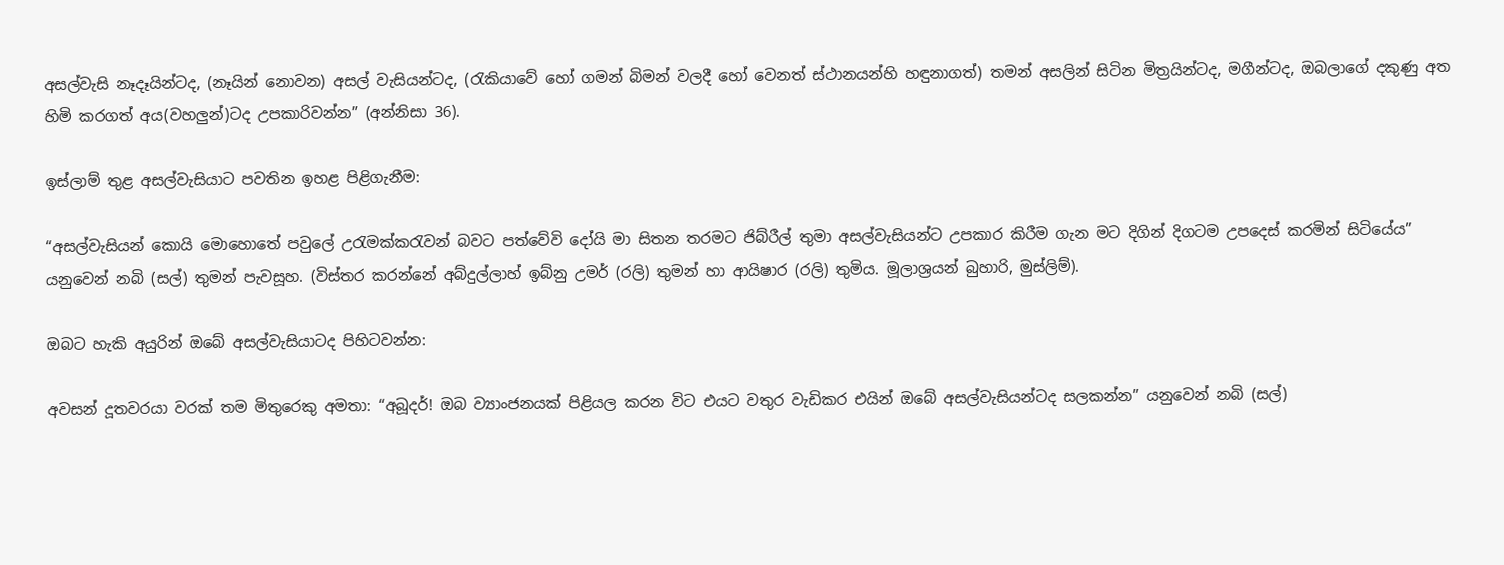අසල්වැසි නෑදෑයින්ටද, (නෑයින් නොවන) අසල් වැසියන්ටද, (රැකියාවේ හෝ ගමන් බිමන් වලදී හෝ වෙනත් ස්ථානයන්හි හ‍ඳුනාගත්) තමන් අසලින් සිටින මිත්‍රයින්ටද, මගීන්ටද, ඔබලාගේ දකුණු අත හිමි කරගත් අය(වහලුන්)ටද උපකාරිවන්න” (අන්නිසා 36).

ඉස්ලාම් තුළ අසල්වැසියාට පවතින ඉහළ පිළිගැනීම:

“අසල්වැසියන් කොයි මොහොතේ පවුලේ උරැමක්කරැවන් බවට පත්වේවි දෝයි මා සිතන තරමට ජිබ්රීල් තුමා අසල්වැසියන්ට උපකාර කිරීම ගැන මට දිගින් දිගටම උපදෙස් කරමින් සිටියේය” යනුවෙන් නබි (සල්) තුමන් පැවසූහ. (විස්තර කරන්නේ අබ්දුල්ලාහ් ඉබ්නු උමර් (රලි) තුමන් හා ආයිෂාර (රලි) තුමිය. මූලාශ්‍රයන් බුහාරි, මුස්ලිම්).

ඔබට හැකි අයුරින් ඔබේ අසල්වැසියාටද පිහිටවන්න:

අවසන් දූතවරයා වරක් තම මිතුරෙකු අමතා: “අබූදර්! ඔබ ව්‍යාංජනයක් පිළියල කරන විට එයට වතුර වැඩිකර එයින් ඔබේ අසල්වැසියන්ටද සලකන්න” යනුවෙන් නබි (සල්)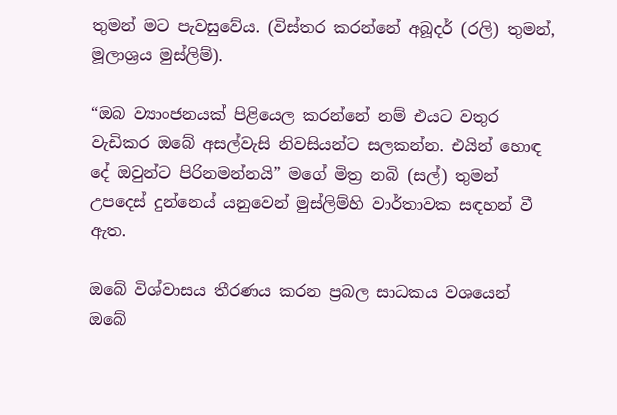තුමන් මට පැවසුවේය. (විස්තර කරන්නේ අබූදර් (රලි) තුමන්, මූලාශ්‍රය මුස්ලිම්).

“ඔබ ව්‍යාංජනයක් පිළියෙල කරන්නේ නම් එයට වතුර වැඩිකර ඔබේ අසල්වැසි නිවසියන්ට සලකන්න. එයින් හොඳ දේ ඔවුන්ට පිරිනමන්නයි” මගේ මිත්‍ර නබි (සල්) තුමන් උපදෙස් දුන්නෙය් යනුවෙන් මුස්ලිම්හි වාර්තාවක සඳහන් වී ඇත.

ඔබේ විශ්වාසය තීරණය කරන ප්‍රබල සාධකය වශයෙන්
ඔබේ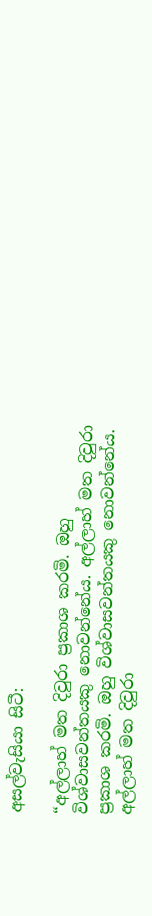අසල්වැසියා සිටී:

“අල්ලාහ් මත දිවුරා ප්‍රකාශ කරමි. ඔහු විශ්වාසවන්තයකු නොවන්නේය. අල්ලාහ් මත දිවුරා ප්‍රකාශ කරමි. ඔහු විශ්වාසවන්තයකු නොවන්නේය. අල්ලාහ් මත දිවුරා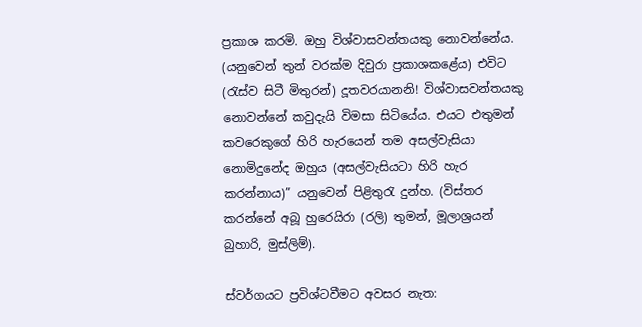ප්‍රකාශ කරමි. ඔහු විශ්වාසවන්තයකු නොවන්නේය. (යනුවෙන් තුන් වරක්ම දිවුරා ප්‍රකාශකළේය) එවිට (රැස්ව සිටී මිතුරන්) දූතවරයානනි! විශ්වාසවන්තයකු නොවන්නේ කවුදැයි විමසා සිටියේය. එයට එතුමන් කවරෙකුගේ හිරි හැරයෙන් තම අසල්වැසියා නොමිදුනේද ඔහුය (අසල්වැසියටා හිරි හැර කරන්නාය)” යනුවෙන් පිළිතුරැ දුන්හ. (විස්තර කරන්නේ අබූ හුරෙයිරා (රලි) තුමන්, මූලාශ්‍රයන් බුහාරි, මුස්ලිම්).

ස්වර්ගයට ප්‍රවිශ්ටවීමට අවසර නැත: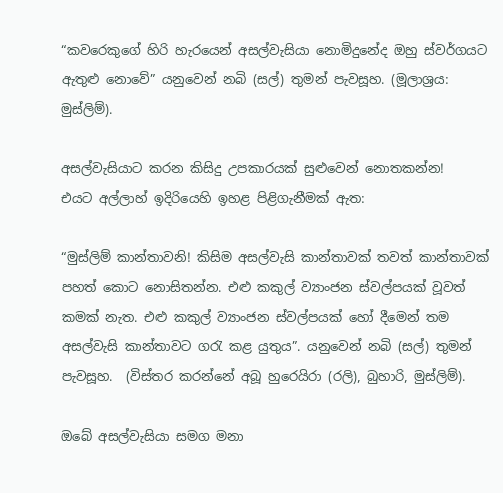“කවරෙකුගේ හිරි හැරයෙන් අසල්වැසියා නොමිදුනේද ඔහු ස්වර්ගයට ඇතුළු නොවේ” යනුවෙන් නබි (සල්) තුමන් පැවසූහ. (මූලාශ්‍රය: මුස්ලිම්).

අසල්වැසියාට කරන කිසිදු උපකාරයක් සුළුවෙන් නොතකන්න!
එයට අල්ලාහ් ඉදිරියෙහි ඉහළ පිළිගැනීමක් ඇත:

“මුස්ලිම් කාන්තාවනි! කිසිම අසල්වැසි කාන්තාවක් තවත් කාන්තාවක් පහත් කොට නොසිතන්න. එළු කකුල් ව්‍යාංජන ස්වල්පයක් වූවත් කමක් නැත. එළු කකුල් ව්‍යාංජන ස්වල්පයක් හෝ දීමෙන් තම අසල්වැසි කාන්තාවට ගරැ කළ යුතුය”. යනුවෙන් නබි (සල්) තුමන් පැවසූහ.  (විස්තර කරන්නේ අබූ හුරෙයිරා (රලි), බුහාරි, මුස්ලිම්).

ඔබේ අසල්වැසියා සමග මනා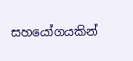සහයෝගයකින්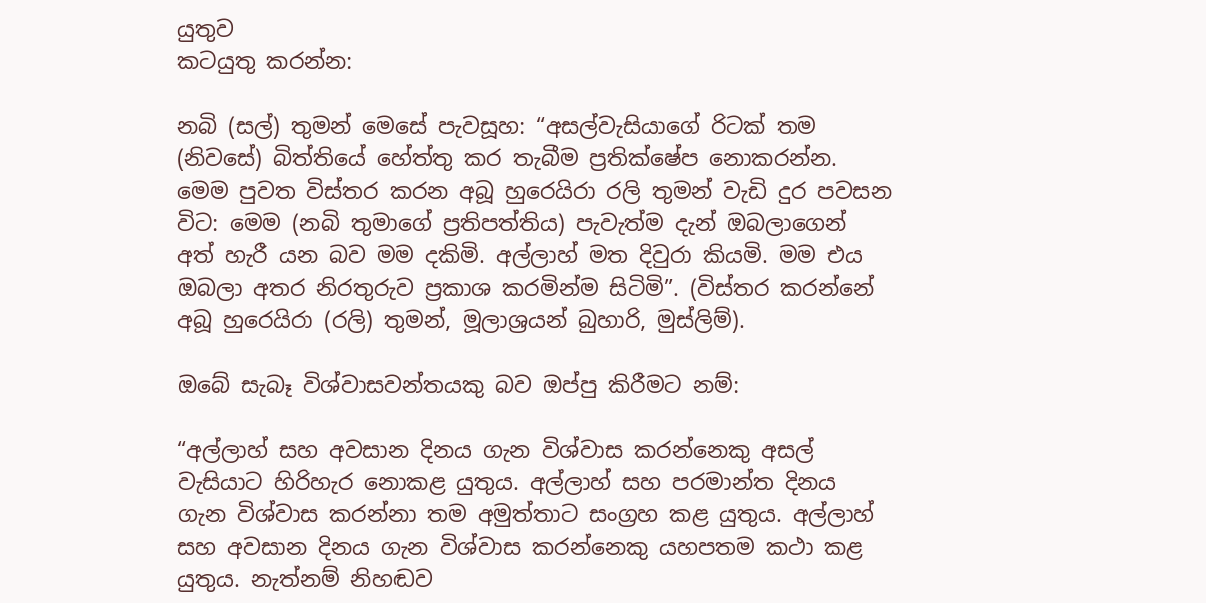යුතුව
කටයුතු කරන්න:

නබි (සල්) තුමන් මෙසේ පැවසූහ: “අසල්වැසියාගේ රිටක් තම (නිවසේ) බිත්තියේ හේත්තු කර තැබීම ප්‍රතික්ෂේප නොකරන්න. මෙම පුවත විස්තර කරන අබූ හුරෙයිරා රලි තුමන් වැඩි දුර පවසන විට: මෙම (නබි තුමාගේ ප්‍රතිපත්තිය) පැවැත්ම දැන් ඔබලාගෙන් අත් හැරී යන බව මම දකිමි. අල්ලාහ් මත දිවුරා කියමි. මම එය ඔබලා අතර නිරතුරුව ප්‍රකාශ කරමින්ම සිටිමි”. (විස්තර කරන්නේ අබූ හුරෙයිරා (රලි) තුමන්, මූලාශ්‍රයන් බුහාරි, මුස්ලිම්).

ඔබේ සැබෑ විශ්වාසවන්තයකු බව ඔප්පු කිරීමට නම්:

“අල්ලාහ් සහ අවසාන දිනය ගැන විශ්වාස කරන්නෙකු අසල් වැසියාට හිරිහැර නොකළ යුතුය. අල්ලාහ් සහ පරමාන්ත දිනය ගැන විශ්වාස කරන්නා තම අමුත්තාට සංග්‍රහ කළ යුතුය. අල්ලාහ් සහ අවසාන දිනය ගැන විශ්වාස කරන්නෙකු යහපතම කථා කළ යුතුය. නැත්නම් නිහඬව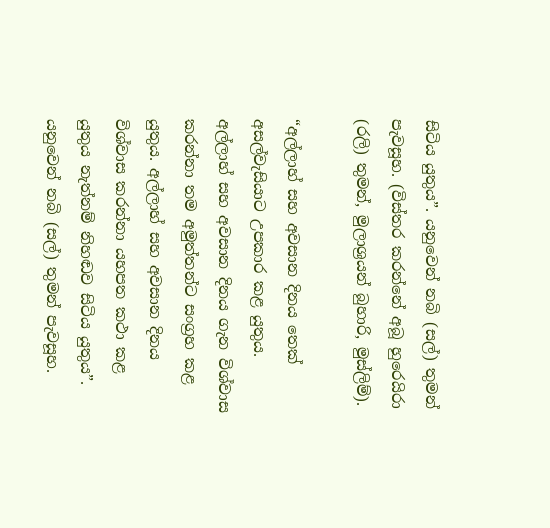සිටිය යුතුය”. යනුවෙන් නබි (සල්) තුමන් පැවසූහ. (විස්තර කරන්නේ අබූ හුරෙයිරා (රලි) තුමන්, මුලාශ්‍රයන් බුහාරි, මුස්ලිම්).

“අල්ලාහ් සහ අවසාන දිනය තෙක් අසල්වැසියාට උපකාර කළ යුතුය. අල්ලාහ් සහ අවසාන දිනය ගැන විශ්වාස කරන්නා තම අමුත්තන්ට සංග්‍රහ කළ යුතුය. අල්ලාහ් සහ අවසාන දිනය විශ්වාස කරන්නා යහපත කථා කළ යුතුය නැත්නම් නිහඬව සිටිය යුතුය”. යනුවෙන් නබි (සල්) තුමන් පැවසූහ.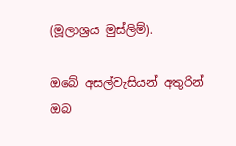(මූලාශ්‍රය මුස්ලිම්).

ඔබේ අසල්වැසියන් අතුරින් ඔබ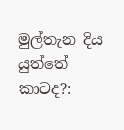මුල්තැන දිය යුත්තේ කාටද?: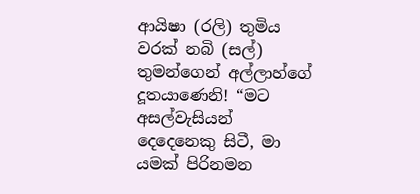ආයිෂා (රලි) තුමිය වරක් නබි (සල්) තුමන්ගෙන් අල්ලාහ්ගේ දූතයාණෙනි! “මට අසල්වැසියන් දෙදෙනෙකු සිටී, මා යමක් පිරිනමන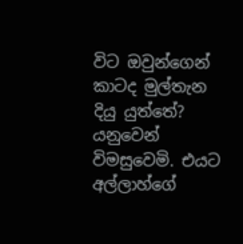විට ඔවුන්ගෙන් කාටද මුල්තැන දියු යුත්තේ? යනුවෙන් විමසුවෙමි. එයට අල්ලාහ්ගේ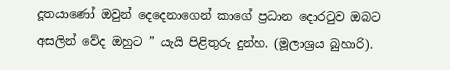දූතයාණෝ ඔවුන් දෙදෙනාගෙන් කාගේ ප්‍රධාන දොරටුව ඔබට අසලින් වේද ඔහුට ” යැයි පිළිතුරු දුන්හ. (මූලාශ්‍රය බුහාරි).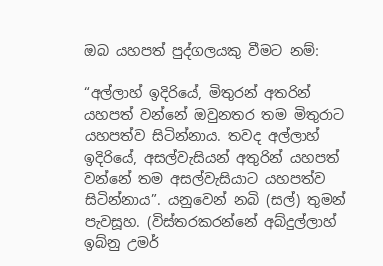ඔබ යහපත් පුද්ගලයකු වීමට නම්:

“අල්ලාහ් ඉදිරියේ, මිතුරන් අතරින් යහපත් වන්නේ ඔවුනතර තම මිතුරාට යහපත්ව සිටින්නාය. තවද අල්ලාහ් ඉදිරියේ, අසල්වැසියන් අතුරින් යහපත් වන්නේ තම අසල්වැසියාට යහපත්ව සිටින්නාය”. යනුවෙන් නබි (සල්) තුමන් පැවසූහ. (විස්තරකරන්නේ අබ්දුල්ලාහ් ඉබ්නු උමර්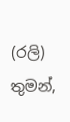(රලි) තුමන්,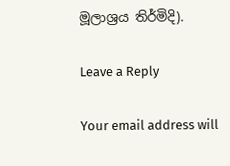මූලාශ්‍රය තිර්මිදි).

Leave a Reply

Your email address will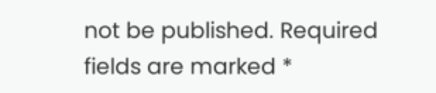not be published. Required fields are marked *